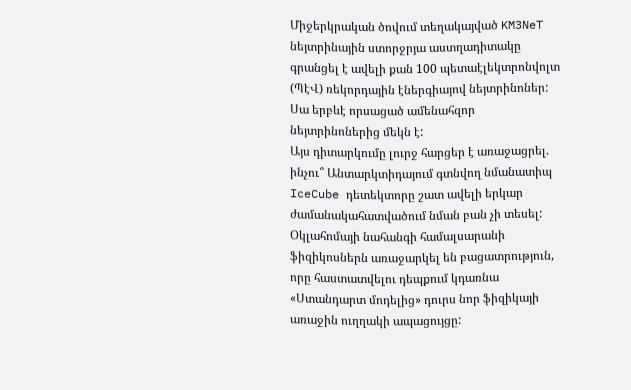Միջերկրական ծովում տեղակայված KM3NeT նեյտրինային ստորջրյա աստղադիտակը գրանցել է ավելի քան 100 պետաէլեկտրոնվոլտ (ՊէՎ) ռեկորդային էներգիայով նեյտրինոներ: Սա երբևէ որսացած ամենահզոր նեյտրինոներից մեկն է:
Այս դիտարկումը լուրջ հարցեր է առաջացրել. ինչու՞ Անտարկտիդայում գտնվող նմանատիպ IceCube դետեկտորը շատ ավելի երկար ժամանակահատվածում նման բան չի տեսել: Օկլահոմայի նահանգի համալսարանի ֆիզիկոսներն առաջարկել են բացատրություն, որը հաստատվելու դեպքում կդառնա «Ստանդարտ մոդելից» դուրս նոր ֆիզիկայի առաջին ուղղակի ապացույցը: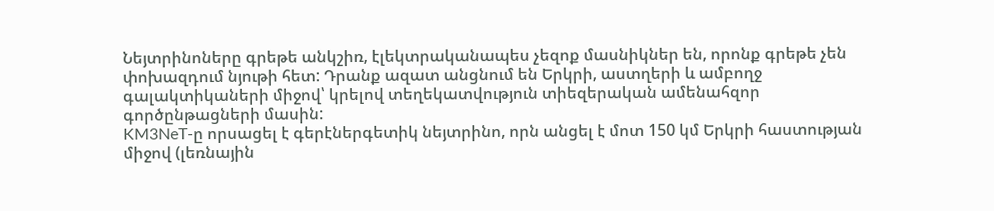Նեյտրինոները գրեթե անկշիռ, էլեկտրականապես չեզոք մասնիկներ են, որոնք գրեթե չեն փոխազդում նյութի հետ: Դրանք ազատ անցնում են Երկրի, աստղերի և ամբողջ գալակտիկաների միջով՝ կրելով տեղեկատվություն տիեզերական ամենահզոր գործընթացների մասին:
KM3NeT-ը որսացել է գերէներգետիկ նեյտրինո, որն անցել է մոտ 150 կմ Երկրի հաստության միջով (լեռնային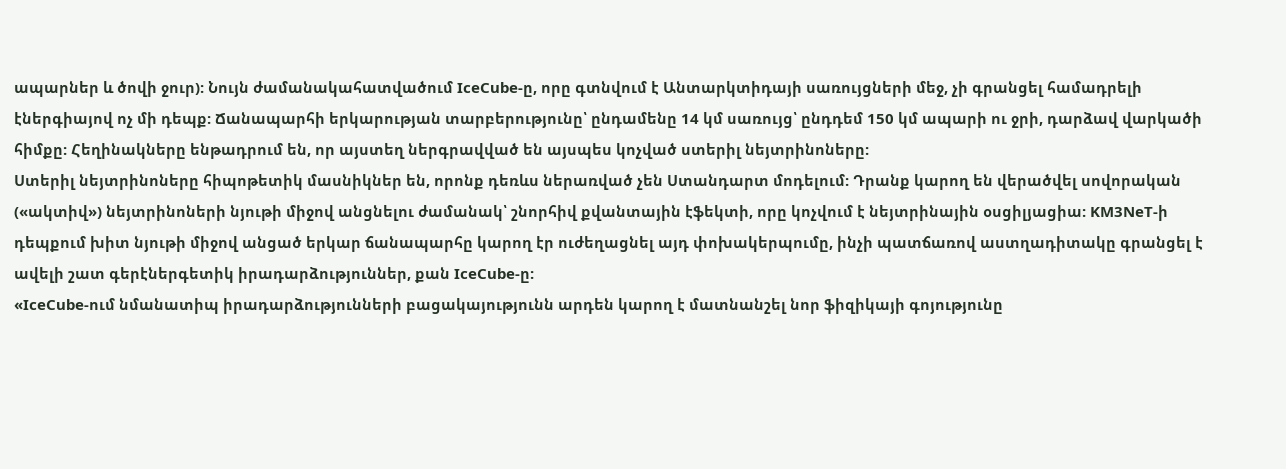ապարներ և ծովի ջուր): Նույն ժամանակահատվածում IceCube-ը, որը գտնվում է Անտարկտիդայի սառույցների մեջ, չի գրանցել համադրելի էներգիայով ոչ մի դեպք: Ճանապարհի երկարության տարբերությունը՝ ընդամենը 14 կմ սառույց՝ ընդդեմ 150 կմ ապարի ու ջրի, դարձավ վարկածի հիմքը: Հեղինակները ենթադրում են, որ այստեղ ներգրավված են այսպես կոչված ստերիլ նեյտրինոները:
Ստերիլ նեյտրինոները հիպոթետիկ մասնիկներ են, որոնք դեռևս ներառված չեն Ստանդարտ մոդելում: Դրանք կարող են վերածվել սովորական («ակտիվ») նեյտրինոների նյութի միջով անցնելու ժամանակ՝ շնորհիվ քվանտային էֆեկտի, որը կոչվում է նեյտրինային օսցիլյացիա: KM3NeT-ի դեպքում խիտ նյութի միջով անցած երկար ճանապարհը կարող էր ուժեղացնել այդ փոխակերպումը, ինչի պատճառով աստղադիտակը գրանցել է ավելի շատ գերէներգետիկ իրադարձություններ, քան IceCube-ը:
«IceCube-ում նմանատիպ իրադարձությունների բացակայությունն արդեն կարող է մատնանշել նոր ֆիզիկայի գոյությունը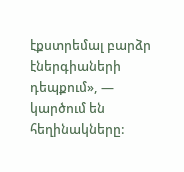էքստրեմալ բարձր էներգիաների դեպքում», — կարծում են հեղինակները: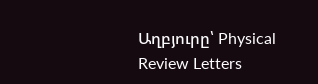Աղբյուրը՝ Physical Review Letters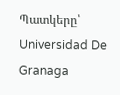Պատկերը՝ Universidad De Granaga